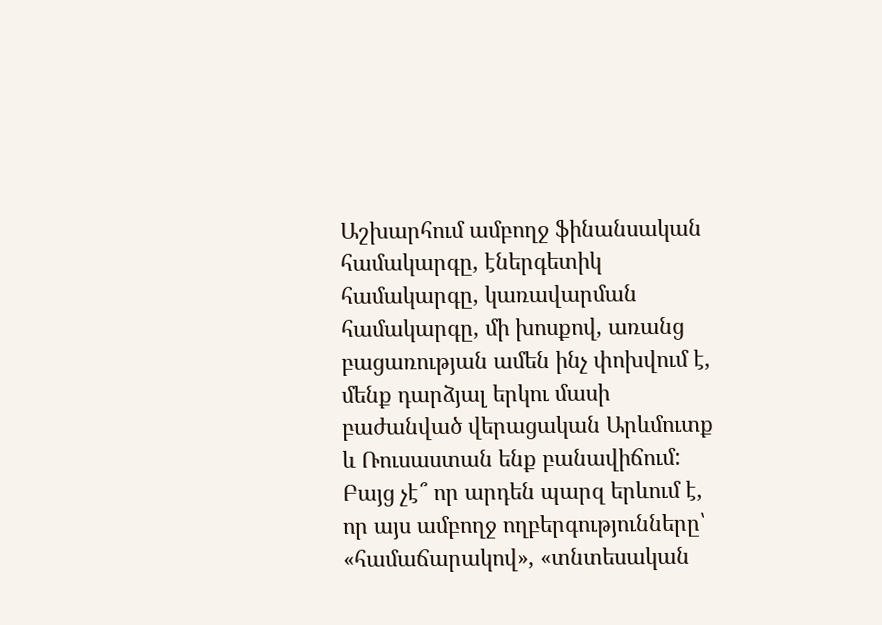Աշխարհում ամբողջ ֆինանսական համակարգը, էներգետիկ համակարգը, կառավարման համակարգը, մի խոսքով, առանց բացառության ամեն ինչ փոխվում է, մենք դարձյալ երկու մասի բաժանված վերացական Արևմուտք և Ռուսաստան ենք բանավիճում:
Բայց չէ՞ որ արդեն պարզ երևում է, որ այս ամբողջ ողբերգությունները՝ «համաճարակով», «տնտեսական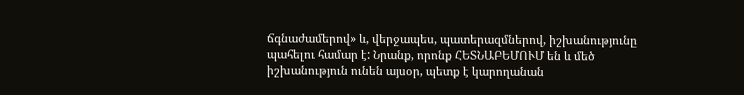ճգնաժամերով» և, վերջապես, պատերազմներով, իշխանությունը պահելու համար է: Նրանք, որոնք ՀԵՏՆԱԲԵՄՈՒՄ են և մեծ իշխանություն ունեն այսօր, պետք է կարողանան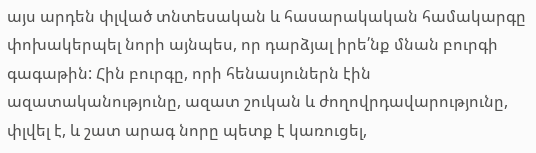այս արդեն փլված տնտեսական և հասարակական համակարգը փոխակերպել նորի այնպես, որ դարձյալ իրե՛նք մնան բուրգի գագաթին: Հին բուրգը, որի հենասյուներն էին ազատականությունը, ազատ շուկան և ժողովրդավարությունը, փլվել է, և շատ արագ նորը պետք է կառուցել,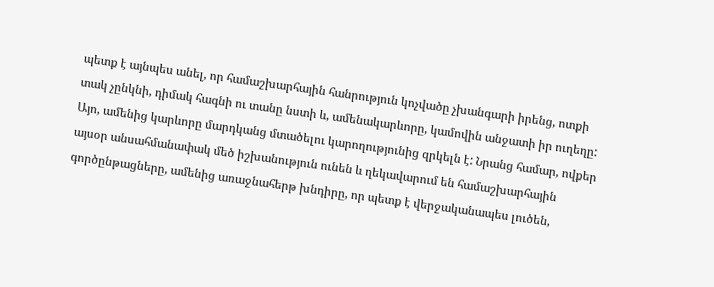պետք է այնպես անել, որ համաշխարհային հանրություն կոչվածը չխանգարի իրենց, ոտքի տակ չընկնի, դիմակ հագնի ու տանը նստի և, ամենակարևորը, կամովին անջատի իր ուղեղը: Այո, ամենից կարևորը մարդկանց մտածելու կարողությունից զրկելն է: Նրանց համար, ովքեր այսօր անսահմանափակ մեծ իշխանություն ունեն և ղեկավարում են համաշխարհային գործընթացները, ամենից առաջնահերթ խնդիրը, որ պետք է վերջականապես լուծեն,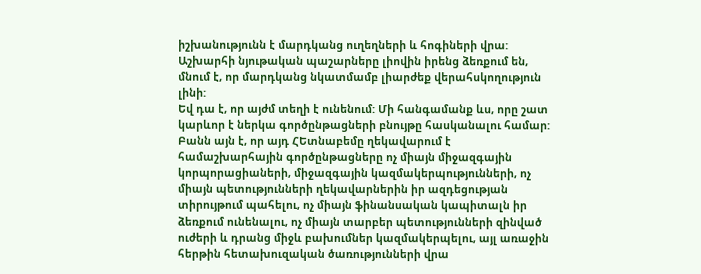իշխանությունն է մարդկանց ուղեղների և հոգիների վրա: Աշխարհի նյութական պաշարները լիովին իրենց ձեռքում են, մնում է, որ մարդկանց նկատմամբ լիարժեք վերահսկողություն լինի:
Եվ դա է, որ այժմ տեղի է ունենում: Մի հանգամանք ևս, որը շատ կարևոր է ներկա գործընթացների բնույթը հասկանալու համար: Բանն այն է, որ այդ ՀԵտնաբեմը ղեկավարում է համաշխարհային գործընթացները ոչ միայն միջազգային կորպորացիաների, միջազգային կազմակերպությունների, ոչ միայն պետությունների ղեկավարներին իր ազդեցության տիրույթում պահելու, ոչ միայն ֆինանսական կապիտալն իր ձեռքում ունենալու, ոչ միայն տարբեր պետությունների զինված ուժերի և դրանց միջև բախումներ կազմակերպելու, այլ առաջին հերթին հետախուզական ծառությունների վրա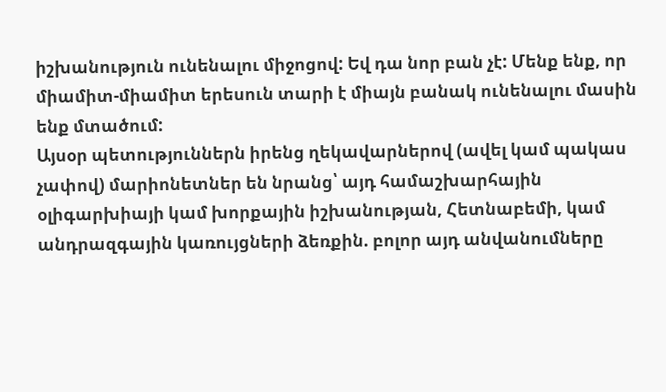իշխանություն ունենալու միջոցով: Եվ դա նոր բան չէ: Մենք ենք, որ միամիտ-միամիտ երեսուն տարի է միայն բանակ ունենալու մասին ենք մտածում:
Այսօր պետություններն իրենց ղեկավարներով (ավել կամ պակաս չափով) մարիոնետներ են նրանց՝ այդ համաշխարհային օլիգարխիայի կամ խորքային իշխանության, Հետնաբեմի, կամ անդրազգային կառույցների ձեռքին. բոլոր այդ անվանումները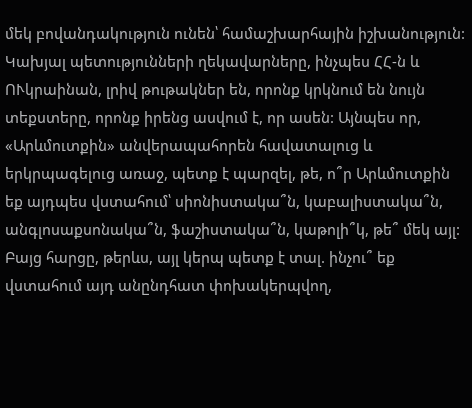մեկ բովանդակություն ունեն՝ համաշխարհային իշխանություն: Կախյալ պետությունների ղեկավարները, ինչպես ՀՀ-ն և ՈՒկրաինան, լրիվ թութակներ են, որոնք կրկնում են նույն տեքստերը, որոնք իրենց ասվում է, որ ասեն: Այնպես որ, «Արևմուտքին» անվերապահորեն հավատալուց և երկրպագելուց առաջ, պետք է պարզել, թե, ո՞ր Արևմուտքին եք այդպես վստահում՝ սիոնիստակա՞ն, կաբալիստակա՞ն, անգլոսաքսոնակա՞ն, ֆաշիստակա՞ն, կաթոլի՞կ, թե՞ մեկ այլ:
Բայց հարցը, թերևս, այլ կերպ պետք է տալ. ինչու՞ եք վստահում այդ անընդհատ փոխակերպվող,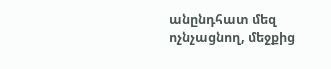անընդհատ մեզ ոչնչացնող, մեջքից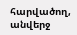հարվածող, անվերջ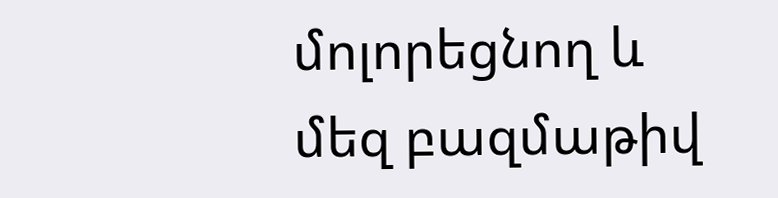մոլորեցնող և մեզ բազմաթիվ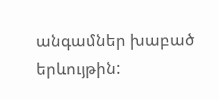անգամներ խաբած երևույթին: